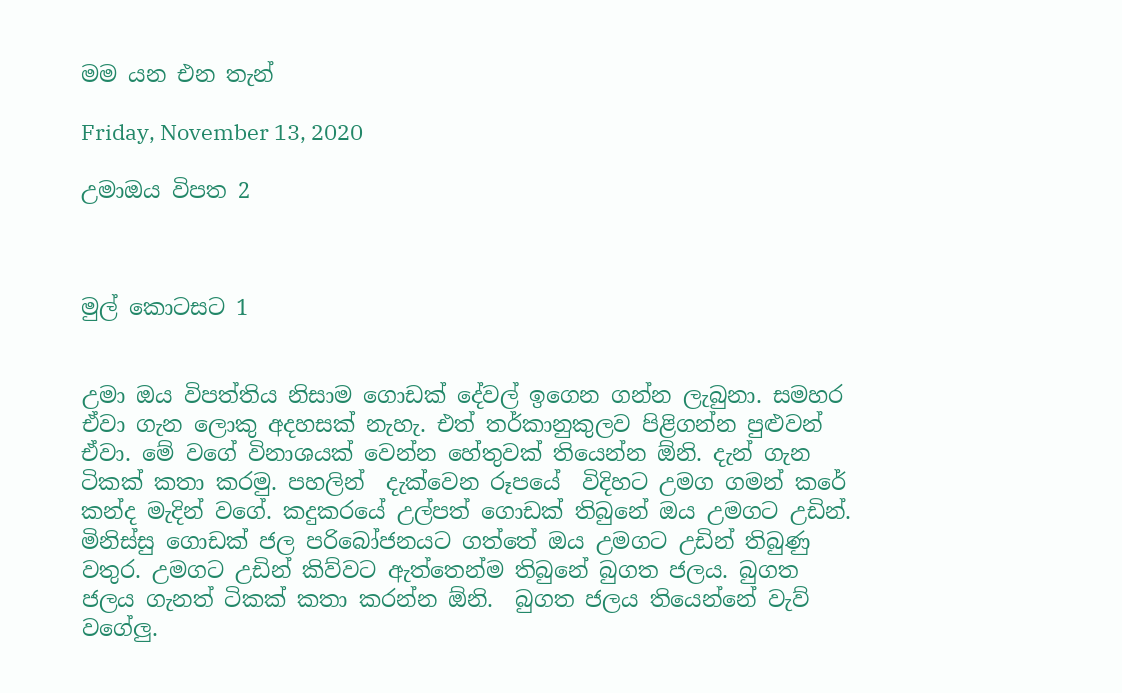මම යන එන තැන්

Friday, November 13, 2020

උමාඔය විපත 2



මුල් කොටසට 1


උමා ඔය විපත්තිය නිසාම ගොඩක් දේවල් ඉගෙන ගන්න ලැබුනා. සමහර ඒවා ගැන ලොකු අදහසක් නැහැ. එත් තර්කානුකුලව පිළිගන්න පුළුවන් ඒවා. මේ වගේ විනාශයක් වෙන්න හේතුවක් තියෙන්න ඕනි. දැන් ගැන ටිකක් කතා කරමු. පහලින්  දැක්වෙන රූපයේ  විදිහට උමග ගමන් කරේ කන්ද මැදින් වගේ. කදුකරයේ උල්පත් ගොඩක් තිබුනේ ඔය උමගට උඩින්. මිනිස්සු ගොඩක් ජල පරිබෝජනයට ගත්තේ ඔය උමගට උඩින් තිබුණු වතුර. උමගට උඩින් කිව්වට ඇත්තෙන්ම තිබුනේ බුගත ජලය. බුගත ජලය ගැනත් ටිකක් කතා කරන්න ඕනි.  බුගත ජලය තියෙන්නේ වැව් වගේලු.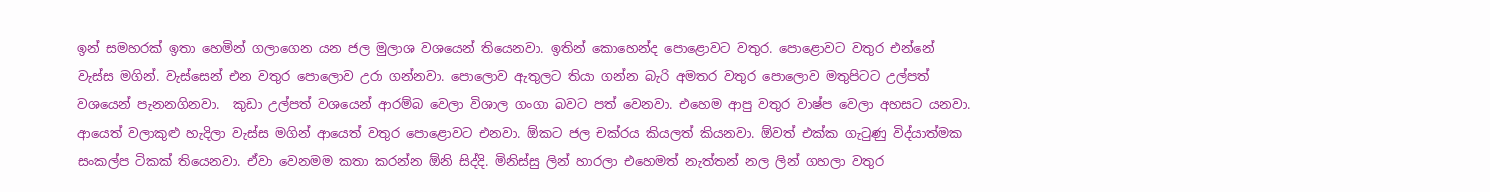ඉන් සමහරක් ඉතා හෙමින් ගලාගෙන යන ජල මුලාශ වශයෙන් තියෙනවා. ඉතින් කොහෙන්ද පොළොවට වතුර. පොළොවට වතුර එන්නේ වැස්ස මගින්. වැස්සෙන් එන වතුර පොලොව උරා ගන්නවා. පොලොව ඇතුලට තියා ගන්න බැරි අමතර වතුර පොලොව මතුපිටට උල්පත් වශයෙන් පැනනගිනවා.  කුඩා උල්පත් වශයෙන් ආරම්බ වෙලා විශාල ගංගා බවට පත් වෙනවා. එහෙම ආපු වතුර වාෂ්ප වෙලා අහසට යනවා. ආයෙත් වලාකුළු හැදිලා වැස්ස මගින් ආයෙත් වතුර පොළොවට එනවා. ඕකට ජල චක්රය කියලත් කියනවා. ඕවත් එක්ක ගැටුණු විද්යාත්මක සංකල්ප ටිකක් තියෙනවා. ඒවා වෙනමම කතා කරන්න ඕනි සිද්දි. මිනිස්සු ලින් හාරලා එහෙමත් නැත්තන් නල ලින් ගහලා වතුර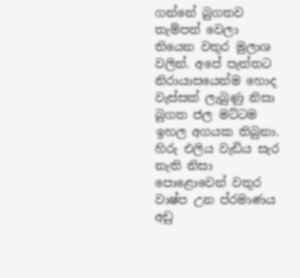ගන්නේ බුගතව තැම්පත් වෙලා තියෙන වතුර මුලාශ වලින්. අපේ පැත්තට නිරායාසයෙන්ම හොද වැස්සක් ලැබුණු නිසා බුගත ජල මට්ටම ඉහල අගයක තිබුනා. හිරු එලිය වැඩිය සැර නැති නිසා පොළොවෙන් වතුර වාෂ්ප උන ප්රමාණය අඩු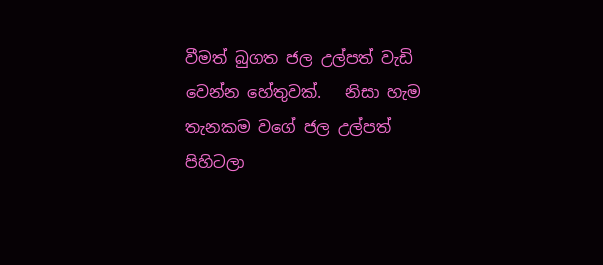වීමත් බුගත ජල උල්පත් වැඩි වෙන්න හේතුවක්.   නිසා හැම තැනකම වගේ ජල උල්පත් පිහිටලා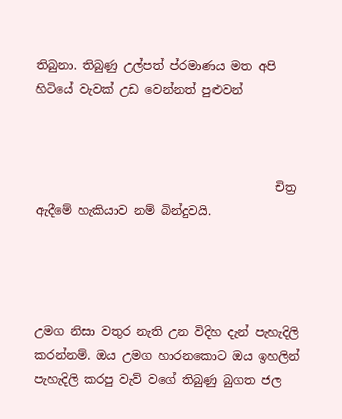තිබුනා. තිබුණු උල්පත් ප්රමාණය මත අපි හිටියේ වැවක් උඩ වෙන්නත් පුළුවන්



                                        චිත්‍ර ඇදීමේ හැකියාව නම් බින්දුවයි.




උමග නිසා වතුර නැති උන විදිහ දැන් පැහැදිලි කරන්නම්. ඔය උමග හාරනකොට ඔය ඉහලින් පැහැදිලි කරපු වැව් වගේ තිබුණු බුගත ජල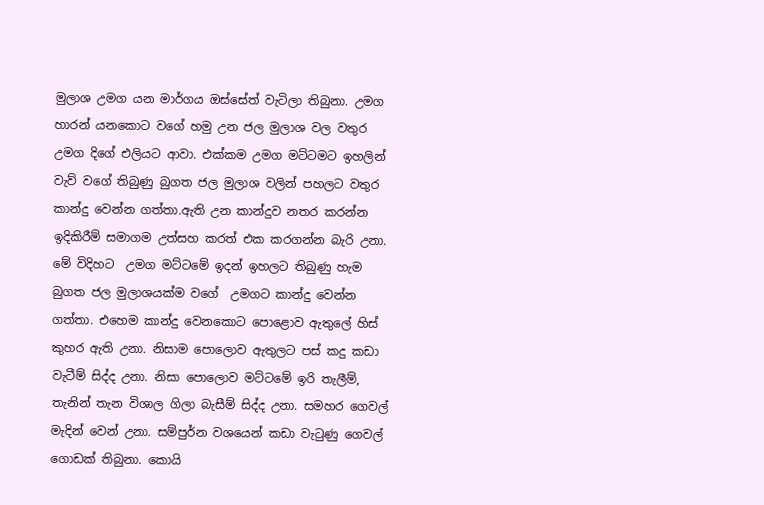මුලාශ උමග යන මාර්ගය ඔස්සේත් වැටිලා තිබුනා. උමග හාරන් යනකොට වගේ හමු උන ජල මුලාශ වල වතුර උමග දිගේ එලියට ආවා. එක්කම උමග මට්ටමට ඉහලින් වැව් වගේ තිබුණු බුගත ජල මුලාශ වලින් පහලට වතුර කාන්දු වෙන්න ගත්තා.ඇති උන කාන්දුව නතර කරන්න ඉදිකිරීම් සමාගම උත්සහ කරත් එක කරගන්න බැරි උනා. මේ විදිහට  උමග මට්ටමේ ඉදන් ඉහලට තිබුණු හැම බුගත ජල මුලාශයක්ම වගේ  උමගට කාන්දු වෙන්න ගත්තා. එහෙම කාන්දු වෙනකොට පොළොව ඇතුලේ හිස් කුහර ඇති උනා. නිසාම පොලොව ඇතුලට පස් කදු කඩා වැටීම් සිද්ද උනා. නිසා පොලොව මට්ටමේ ඉරි තැලීම්, තැනින් තැන විශාල ගිලා බැසීම් සිද්ද උනා. සමහර ගෙවල් මැදින් වෙන් උනා. සම්පුර්න වශයෙන් කඩා වැටුණු ගෙවල් ගොඩක් තිබුනා. කොයි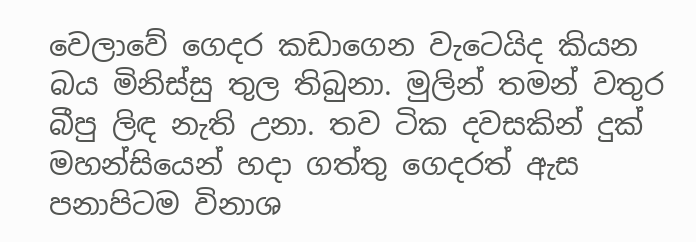වෙලාවේ ගෙදර කඩාගෙන වැටෙයිද කියන බය මිනිස්සු තුල තිබුනා. මුලින් තමන් වතුර බීපු ලිඳ නැති උනා. තව ටික දවසකින් දුක් මහන්සියෙන් හදා ගත්තු ගෙදරත් ඇස පනාපිටම විනාශ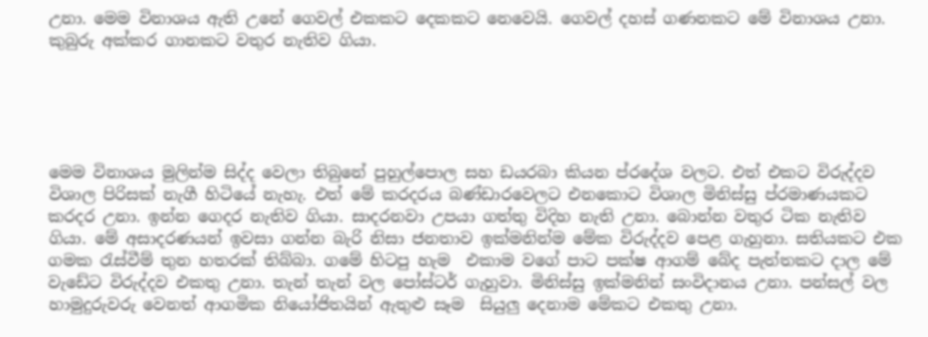උනා. මෙම විනාශය ඇති උනේ ගෙවල් එකකට දෙකකට නෙවෙයි. ගෙවල් දහස් ගණනකට මේ විනාශය උනා. කුබුරු අක්කර ගානකට වතුර නැතිව ගියා.





මෙම විනාශය මුලින්ම සිද්ද වෙලා තිබුනේ පුහුල්පොල සහ ඩයරබා කියන ප්රදේශ වලට. එත් එකට විරුද්දව විශාල පිරිසක් නැගී හිටියේ නැහැ. එත් මේ කරදරය බණ්ඩාරවෙලට එනකොට විශාල මිනිස්සු ප්රමාණයකට කරදර උනා. ඉන්න ගෙදර නැතිව ගියා. සාදරනවා උපයා ගත්තු විදිහ නැති උනා. බොන්න වතුර ටික නැතිව ගියා. මේ අසාදරණයන් ඉවසා ගන්න බැරි නිසා ජනතාව ඉක්මනින්ම මේක විරුද්දව පෙළ ගැහුනා. සතියකට එක ගමක රැස්වීම් තුන හතරක් තිබ්බා. ගමේ හිටපු හැම  එකාම වගේ පාට පක්ෂ ආගම් බේද පැත්තකට දාල මේ වැඩේට විරුද්දව එකතු උනා. තැන් තැන් වල පෝස්ටර් ගැහුවා. මිනිස්සු ඉක්මනින් සංවිදානය උනා. පන්සල් වල හාමුදුරුවරු වෙනත් ආගමික නියෝජිතයින් ඇතුළු සෑම  සියුලු දෙනාම මේකට එකතු උනා.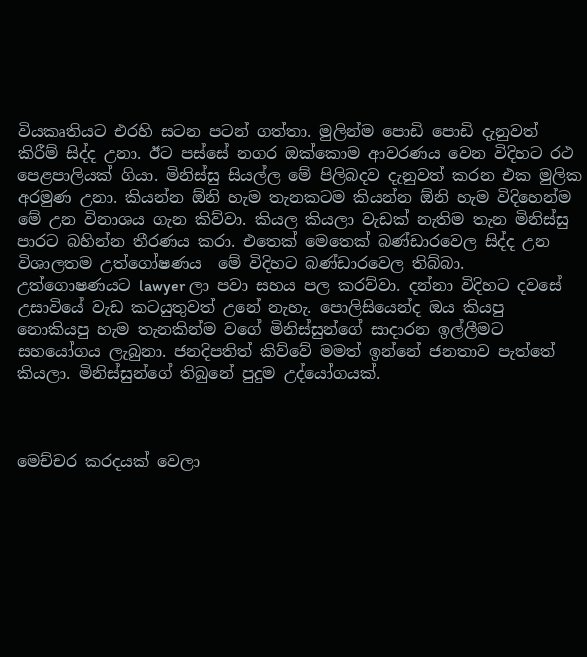වියකෘතියට එරහි සටන පටන් ගත්තා. මුලින්ම පොඩි පොඩි දැනුවත් කිරීම් සිද්ද උනා. ඊට පස්සේ නගර ඔක්කොම ආවරණය වෙන විදිහට රථ පෙළපාලියක් ගියා. මිනිස්සු සියල්ල මේ පිලිබදව දැනුවත් කරන එක මුලික අරමුණ උනා. කියන්න ඕනි හැම තැනකටම කියන්න ඕනි හැම විදිහෙන්ම මේ උන විනාශය ගැන කිව්වා. කියල කියලා වැඩක් නැතිම තැන මිනිස්සු පාරට බහින්න තීරණය කරා. එතෙක් මෙතෙක් බණ්ඩාරවෙල සිද්ද උන විශාලතම උත්ගෝෂණය  මේ විදිහට බණ්ඩාරවෙල තිබ්බා. උත්ගොෂණයට lawyer ලා පවා සහය පල කරව්වා. දන්නා විදිහට දවසේ උසාවියේ වැඩ කටයුතුවත් උනේ නැහැ. පොලිසියෙන්ද ඔය කියපු නොකියපු හැම තැනකින්ම වගේ මිනිස්සුන්ගේ සාදාරන ඉල්ලීමට සහයෝගය ලැබුනා. ජනදිපතිත් කිව්වේ මමත් ඉන්නේ ජනතාව පැත්තේ කියලා. මිනිස්සුන්ගේ තිබුනේ පුදුම උද්යෝගයක්.



මෙච්චර කරදයක් වෙලා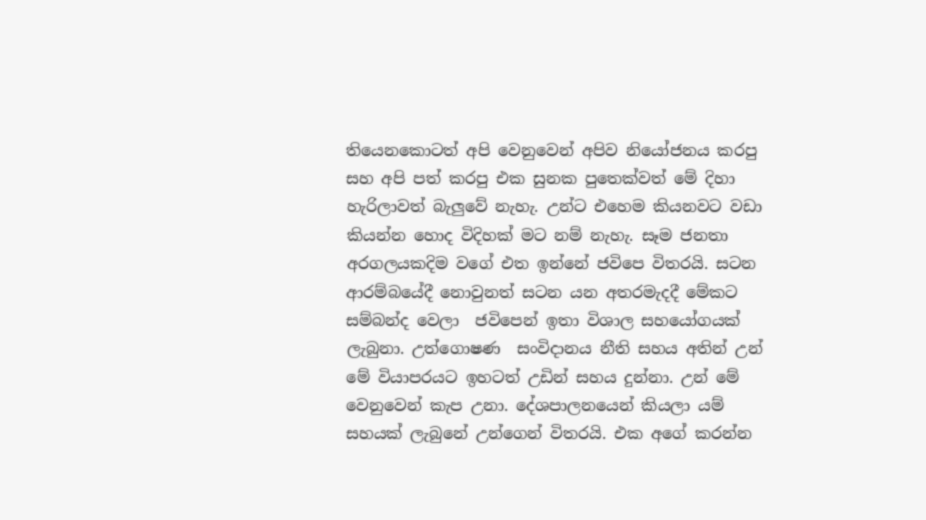තියෙනකොටත් අපි වෙනුවෙන් අපිව නියෝජනය කරපු සහ අපි පත් කරපු එක සුනක පුතෙක්වත් මේ දිහා හැරිලාවත් බැලුවේ නැහැ. උන්ට එහෙම කියනවට වඩා කියන්න හොද විදිහක් මට නම් නැහැ. සෑම ජනතා අරගලයකදිම වගේ එත ඉන්නේ ජවිපෙ විතරයි. සටන ආරම්බයේදී නොවුනත් සටන යන අතරමැදදී මේකට සම්බන්ද වෙලා  ජවිපෙන් ඉතා විශාල සහයෝගයක් ලැබුනා. උත්ගොෂණ  සංවිදානය නීති සහය අතින් උන් මේ වියාපරයට ඉහටත් උඩින් සහය දුන්නා. උන් මේ වෙනුවෙන් කැප උනා. දේශපාලනයෙන් කියලා යම් සහයක් ලැබුනේ උන්ගෙන් විතරයි. එක අගේ කරන්න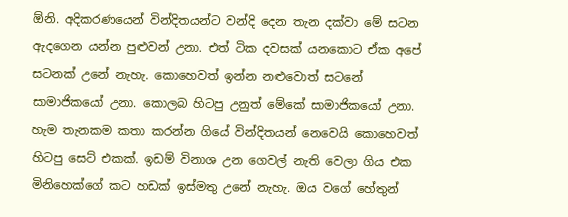ඕනි. අදිකරණයෙන් වින්දිතයන්ට වන්දි දෙන තැන දක්වා මේ සටන ඇදගෙන යන්න පුළුවන් උනා. එත් ටික දවසක් යනකොට ඒක අපේ සටනක් උනේ නැහැ. කොහෙවත් ඉන්න නළුවොත් සටනේ සාමාජිකයෝ උනා. කොලබ හිටපු උනුත් මේකේ සාමාජිකයෝ උනා. හැම තැනකම කතා කරන්න ගියේ වින්දිතයන් නෙවෙයි කොහෙවත් හිටපු සෙට් එකක්. ඉඩම් විනාශ උන ගෙවල් නැති වෙලා ගිය එක මිනිහෙක්ගේ කට හඩක් ඉස්මතු උනේ නැහැ. ඔය වගේ හේතුන්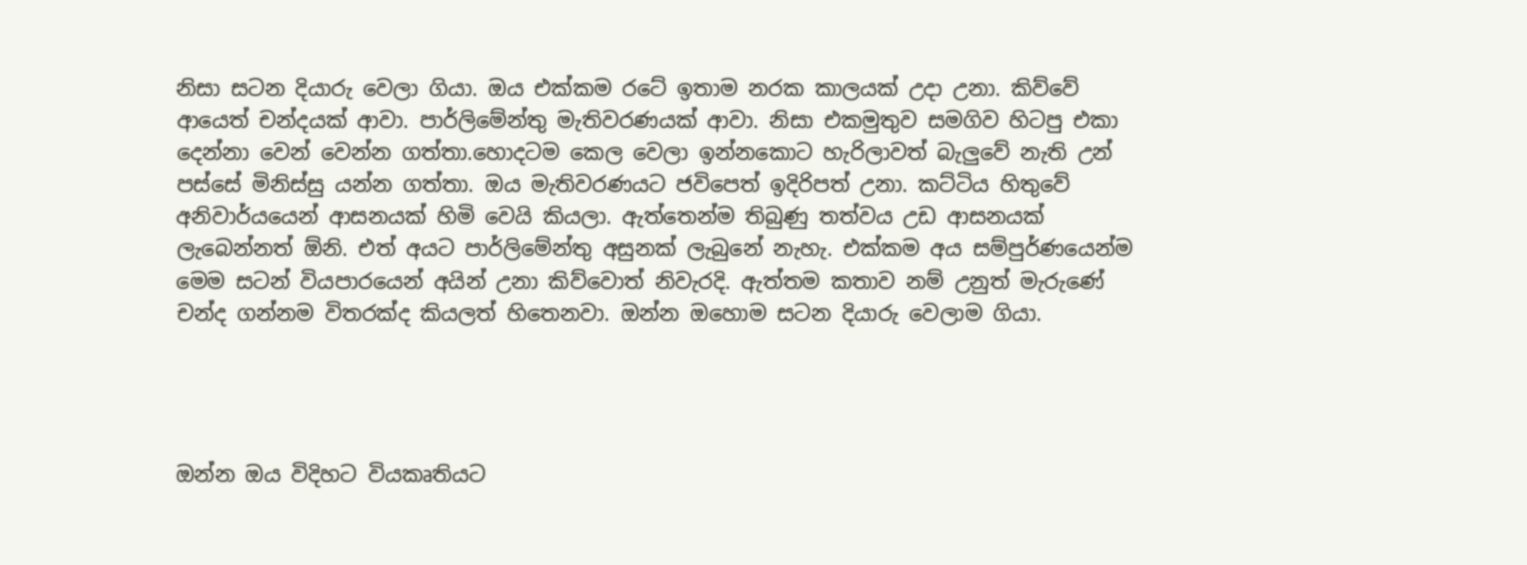නිසා සටන දියාරු වෙලා ගියා. ඔය එක්කම රටේ ඉතාම නරක කාලයක් උදා උනා. කිව්වේ ආයෙත් චන්දයක් ආවා. පාර්ලිමේන්තු මැතිවරණයක් ආවා. නිසා එකමුතුව සමගිව හිටපු එකා දෙන්නා වෙන් වෙන්න ගත්තා.හොදටම කෙල වෙලා ඉන්නකොට හැරිලාවත් බැලුවේ නැති උන් පස්සේ මිනිස්සු යන්න ගත්තා. ඔය මැතිවරණයට ජවිපෙත් ඉදිරිපත් උනා. කට්ටිය හිතුවේ අනිවාර්යයෙන් ආසනයක් හිමි වෙයි කියලා. ඇත්තෙන්ම තිබුණු තත්වය උඩ ආසනයක් ලැබෙන්නත් ඕනි. එත් අයට පාර්ලිමේන්තු අසුනක් ලැබුනේ නැහැ. එක්කම අය සම්පුර්ණයෙන්ම මෙම සටන් වියපාරයෙන් අයින් උනා කිව්වොත් නිවැරදි. ඇත්තම කතාව නම් උනුත් මැරුණේ චන්ද ගන්නම විතරක්ද කියලත් හිතෙනවා. ඔන්න ඔහොම සටන දියාරු වෙලාම ගියා.




ඔන්න ඔය විදිහට වියකෘතියට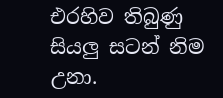එරහිව තිබුණු සියලු සටන් නිම උනා.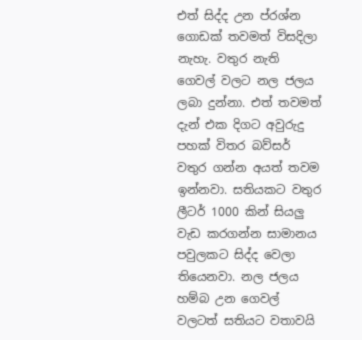එත් සිද්ද උන ප්රශ්න ගොඩක් තවමත් විසදිලා නැහැ. වතුර නැති ගෙවල් වලට නල ජලය ලබා දුන්නා. එත් තවමත් දැන් එක දිගට අවුරුදු පහක් විතර බව්සර් වතුර ගන්න අයත් තවම ඉන්නවා. සතියකට වතුර ලීටර් 1000 කින් සියලු වැඩ කරගන්න සාමානය පවුලකට සිද්ද වෙලා තියෙනවා. නල ජලය හම්බ උන ගෙවල් වලටත් සතියට වතාවයි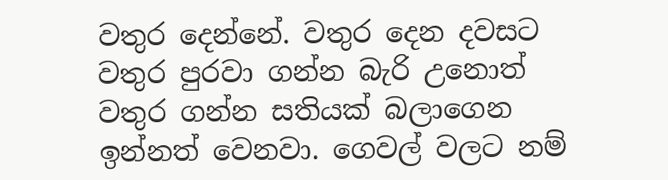වතුර දෙන්නේ. වතුර දෙන දවසට වතුර පුරවා ගන්න බැරි උනොත් වතුර ගන්න සතියක් බලාගෙන ඉන්නත් වෙනවා. ගෙවල් වලට නම්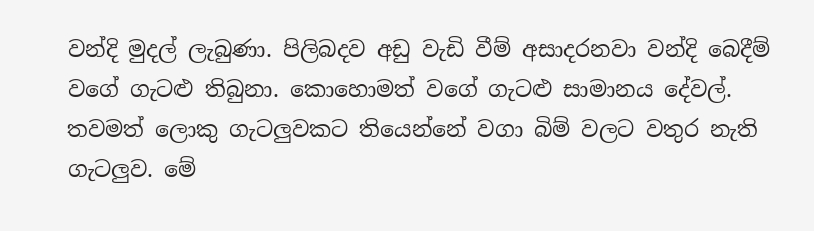වන්දි මුදල් ලැබුණා. පිලිබදව අඩු වැඩි වීම් අසාදරනවා වන්දි බෙදීම් වගේ ගැටළු තිබුනා. කොහොමත් වගේ ගැටළු සාමානය දේවල්. තවමත් ලොකු ගැටලුවකට තියෙන්නේ වගා බිම් වලට වතුර නැති ගැටලුව. මේ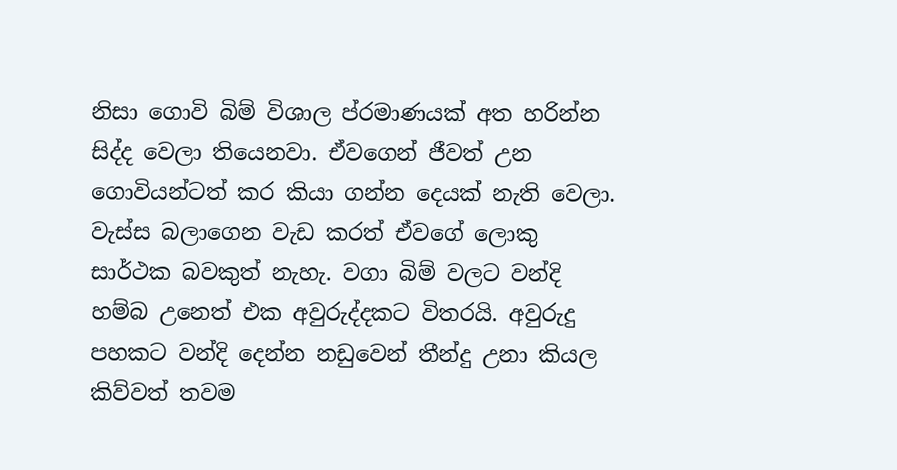නිසා ගොවි බිම් විශාල ප්රමාණයක් අත හරින්න සිද්ද වෙලා තියෙනවා. ඒවගෙන් ජීවත් උන ගොවියන්ටත් කර කියා ගන්න දෙයක් නැති වෙලා. වැස්ස බලාගෙන වැඩ කරත් ඒවගේ ලොකු සාර්ථක බවකුත් නැහැ. වගා බිම් වලට වන්දි හම්බ උනෙත් එක අවුරුද්දකට විතරයි. අවුරුදු පහකට වන්දි දෙන්න නඩුවෙන් තීන්දු උනා කියල කිව්වත් තවම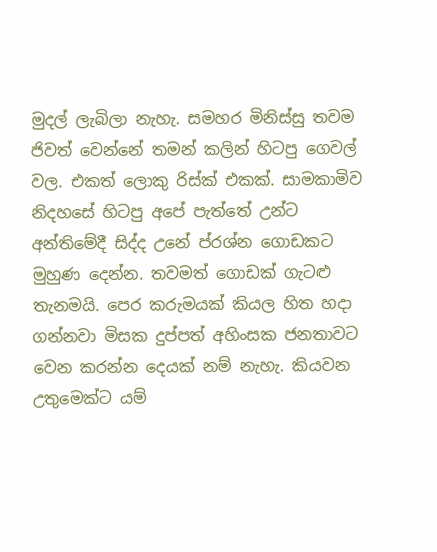මුදල් ලැබිලා නැහැ. සමහර මිනිස්සු තවම ජිවත් වෙන්නේ තමන් කලින් හිටපු ගෙවල් වල. එකත් ලොකු රිස්ක් එකක්. සාමකාමිව නිදහසේ හිටපු අපේ පැත්තේ උන්ට අන්තිමේදී සිද්ද උනේ ප්රශ්න ගොඩකට මුහුණ දෙන්න. තවමත් ගොඩක් ගැටළු තැනමයි. පෙර කරුමයක් කියල හිත හදා ගන්නවා මිසක දුප්පත් අහිංසක ජනතාවට වෙන කරන්න දෙයක් නම් නැහැ. කියවන උතුමෙක්ට යම්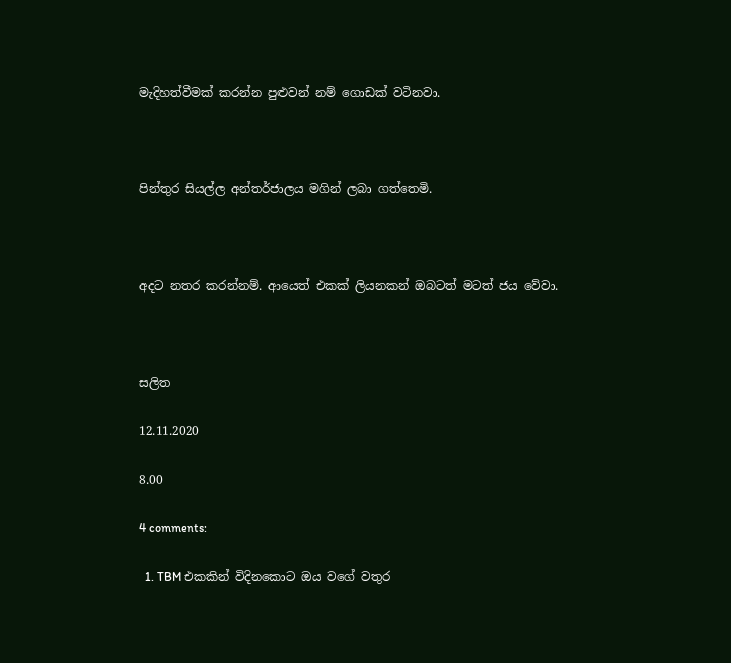මැදිහත්වීමක් කරන්න පුළුවන් නම් ගොඩක් වටිනවා.



පින්තුර සියල්ල අන්තර්ජාලය මගින් ලබා ගත්තෙමි.



අදට නතර කරන්නම්. ආයෙත් එකක් ලියනකන් ඔබටත් මටත් ජය වේවා.



සලිත

12.11.2020

8.00

4 comments:

  1. TBM එකකින් විදිනකොට ඔය වගේ වතුර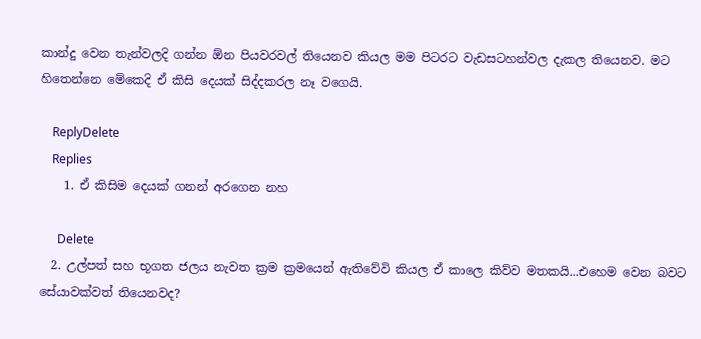කාන්දු වෙන තැන්වලදි ගන්න ඕන පියවරවල් තියෙනව කියල මම පිටරට වැඩසටහන්වල දැකල තියෙනව. මට හිතෙන්නෙ මේකෙදි ඒ කිසි දෙයක් සිද්දකරල නෑ වගෙයි.

    ReplyDelete
    Replies
    1. ඒ කිසිම දෙයක් ගනන් අරගෙන නහ

      Delete
  2. උල්පත් සහ භූගත ජලය නැවත ක්‍රම ක්‍රමයෙන් ඇතිවේවි කියල ඒ කාලෙ කිව්ව මතකයි...එහෙම වෙන බවට සේයාවක්වත් තියෙනවද?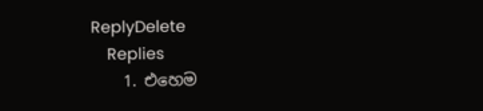ReplyDelete
    Replies
    1. එහෙම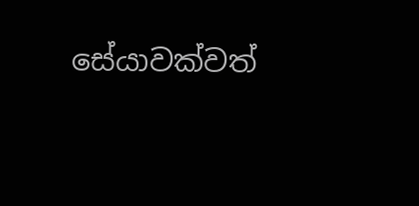සේයාවක්වත්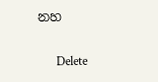නහ

      Delete